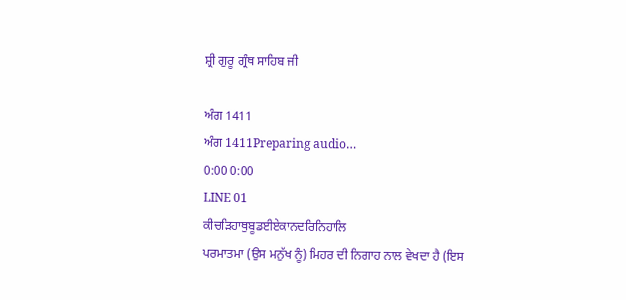ਸ਼੍ਰੀ ਗੁਰੂ ਗ੍ਰੰਥ ਸਾਹਿਬ ਜੀ

ਅੰਗ 1411
ਅੰਗ 1411Preparing audio…
0:00 0:00
LINE 01
ਕੀਚੜਿਹਾਥੁਬੂਡਈਏਕਾਨਦਰਿਨਿਹਾਲਿ
ਪਰਮਾਤਮਾ (ਉਸ ਮਨੁੱਖ ਨੂੰ) ਮਿਹਰ ਦੀ ਨਿਗਾਹ ਨਾਲ ਵੇਖਦਾ ਹੈ (ਇਸ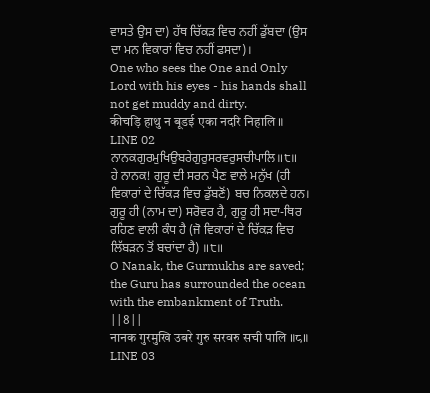ਵਾਸਤੇ ਉਸ ਦਾ) ਹੱਥ ਚਿੱਕੜ ਵਿਚ ਨਹੀਂ ਡੁੱਬਦਾ (ਉਸ ਦਾ ਮਨ ਵਿਕਾਰਾਂ ਵਿਚ ਨਹੀਂ ਫਸਦਾ)।
One who sees the One and Only Lord with his eyes - his hands shall not get muddy and dirty.
कीचड़ि हाथु न बूडई एका नदरि निहालि ॥
LINE 02
ਨਾਨਕਗੁਰਮੁਖਿਉਬਰੇਗੁਰੁਸਰਵਰੁਸਚੀਪਾਲਿ॥੮॥
ਹੇ ਨਾਨਕ! ਗੁਰੂ ਦੀ ਸਰਨ ਪੈਣ ਵਾਲੇ ਮਨੁੱਖ (ਹੀ ਵਿਕਾਰਾਂ ਦੇ ਚਿੱਕੜ ਵਿਚ ਡੁੱਬਣੋਂ) ਬਚ ਨਿਕਲਦੇ ਹਨ। ਗੁਰੂ ਹੀ (ਨਾਮ ਦਾ) ਸਰੋਵਰ ਹੈ, ਗੁਰੂ ਹੀ ਸਦਾ-ਥਿਰ ਰਹਿਣ ਵਾਲੀ ਕੰਧ ਹੈ (ਜੋ ਵਿਕਾਰਾਂ ਦੇ ਚਿੱਕੜ ਵਿਚ ਲਿੱਬੜਨ ਤੋਂ ਬਚਾਂਦਾ ਹੈ) ॥੮॥
O Nanak, the Gurmukhs are saved; the Guru has surrounded the ocean with the embankment of Truth. ||8||
नानक गुरमुखि उबरे गुरु सरवरु सची पालि ॥८॥
LINE 03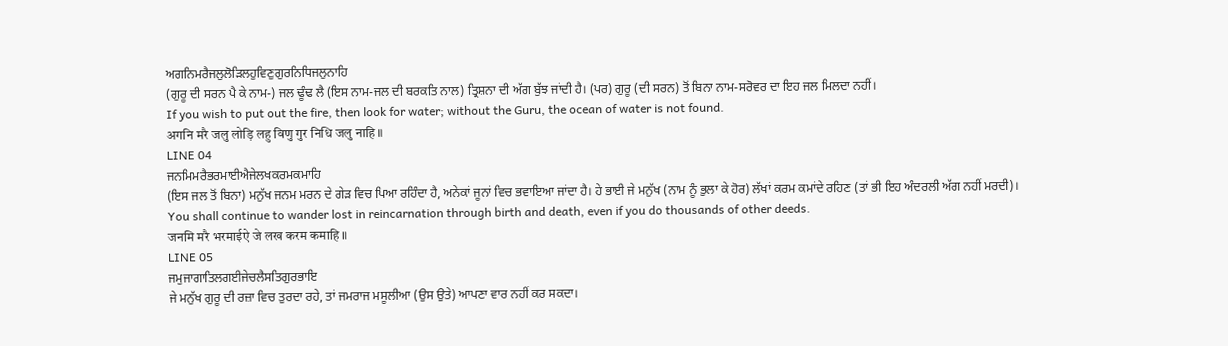ਅਗਨਿਮਰੈਜਲੁਲੋੜਿਲਹੁਵਿਣੁਗੁਰਨਿਧਿਜਲੁਨਾਹਿ
(ਗੁਰੂ ਦੀ ਸਰਨ ਪੈ ਕੇ ਨਾਮ-) ਜਲ ਢੂੰਢ ਲੈ (ਇਸ ਨਾਮ-ਜਲ ਦੀ ਬਰਕਤਿ ਨਾਲ) ਤ੍ਰਿਸ਼ਨਾ ਦੀ ਅੱਗ ਬੁੱਝ ਜਾਂਦੀ ਹੈ। (ਪਰ) ਗੁਰੂ (ਦੀ ਸਰਨ) ਤੋਂ ਬਿਨਾ ਨਾਮ-ਸਰੋਵਰ ਦਾ ਇਹ ਜਲ ਮਿਲਦਾ ਨਹੀਂ।
If you wish to put out the fire, then look for water; without the Guru, the ocean of water is not found.
अगनि मरै जलु लोड़ि लहु विणु गुर निधि जलु नाहि ॥
LINE 04
ਜਨਮਿਮਰੈਭਰਮਾਈਐਜੇਲਖਕਰਮਕਮਾਹਿ
(ਇਸ ਜਲ ਤੋਂ ਬਿਨਾ) ਮਨੁੱਖ ਜਨਮ ਮਰਨ ਦੇ ਗੇੜ ਵਿਚ ਪਿਆ ਰਹਿੰਦਾ ਹੈ, ਅਨੇਕਾਂ ਜੂਨਾਂ ਵਿਚ ਭਵਾਇਆ ਜਾਂਦਾ ਹੈ। ਹੇ ਭਾਈ ਜੇ ਮਨੁੱਖ (ਨਾਮ ਨੂੰ ਭੁਲਾ ਕੇ ਹੋਰ) ਲੱਖਾਂ ਕਰਮ ਕਮਾਂਦੇ ਰਹਿਣ (ਤਾਂ ਭੀ ਇਹ ਅੰਦਰਲੀ ਅੱਗ ਨਹੀਂ ਮਰਦੀ)।
You shall continue to wander lost in reincarnation through birth and death, even if you do thousands of other deeds.
जनमि मरै भरमाईऐ जे लख करम कमाहि ॥
LINE 05
ਜਮੁਜਾਗਾਤਿਲਗਈਜੇਚਲੈਸਤਿਗੁਰਭਾਇ
ਜੇ ਮਨੁੱਖ ਗੁਰੂ ਦੀ ਰਜ਼ਾ ਵਿਚ ਤੁਰਦਾ ਰਹੇ, ਤਾਂ ਜਮਰਾਜ ਮਸੂਲੀਆ (ਉਸ ਉਤੇ) ਆਪਣਾ ਵਾਰ ਨਹੀਂ ਕਰ ਸਕਦਾ।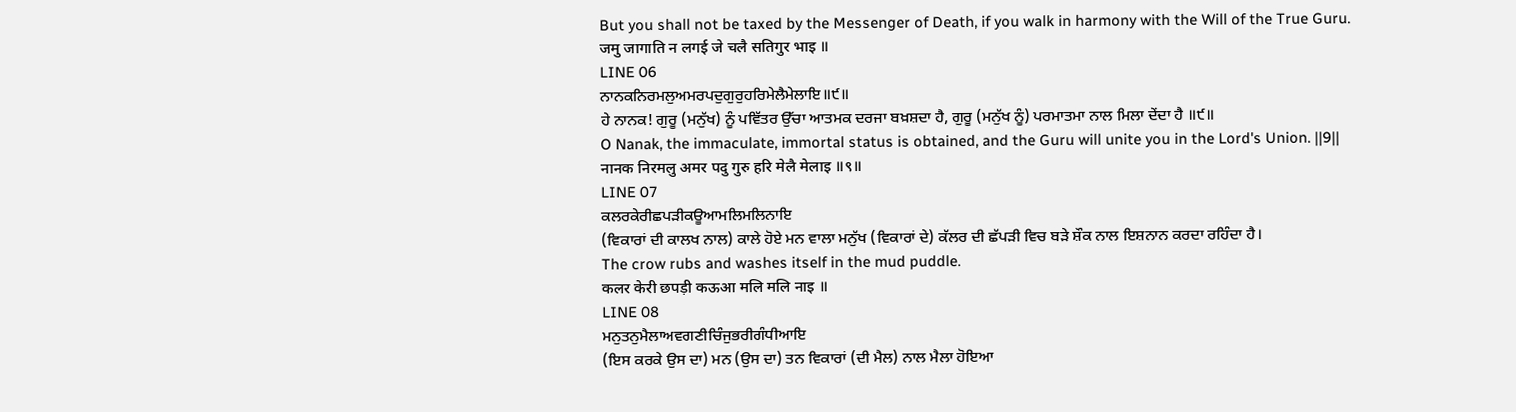But you shall not be taxed by the Messenger of Death, if you walk in harmony with the Will of the True Guru.
जमु जागाति न लगई जे चलै सतिगुर भाइ ॥
LINE 06
ਨਾਨਕਨਿਰਮਲੁਅਮਰਪਦੁਗੁਰੁਹਰਿਮੇਲੈਮੇਲਾਇ॥੯॥
ਹੇ ਨਾਨਕ! ਗੁਰੂ (ਮਨੁੱਖ) ਨੂੰ ਪਵਿੱਤਰ ਉੱਚਾ ਆਤਮਕ ਦਰਜਾ ਬਖ਼ਸ਼ਦਾ ਹੈ, ਗੁਰੂ (ਮਨੁੱਖ ਨੂੰ) ਪਰਮਾਤਮਾ ਨਾਲ ਮਿਲਾ ਦੇਂਦਾ ਹੈ ॥੯॥
O Nanak, the immaculate, immortal status is obtained, and the Guru will unite you in the Lord's Union. ||9||
नानक निरमलु अमर पदु गुरु हरि मेलै मेलाइ ॥९॥
LINE 07
ਕਲਰਕੇਰੀਛਪੜੀਕਊਆਮਲਿਮਲਿਨਾਇ
(ਵਿਕਾਰਾਂ ਦੀ ਕਾਲਖ ਨਾਲ) ਕਾਲੇ ਹੋਏ ਮਨ ਵਾਲਾ ਮਨੁੱਖ (ਵਿਕਾਰਾਂ ਦੇ) ਕੱਲਰ ਦੀ ਛੱਪੜੀ ਵਿਚ ਬੜੇ ਸ਼ੌਕ ਨਾਲ ਇਸ਼ਨਾਨ ਕਰਦਾ ਰਹਿੰਦਾ ਹੈ।
The crow rubs and washes itself in the mud puddle.
कलर केरी छपड़ी कऊआ मलि मलि नाइ ॥
LINE 08
ਮਨੁਤਨੁਮੈਲਾਅਵਗਣੀਚਿੰਜੁਭਰੀਗੰਧੀਆਇ
(ਇਸ ਕਰਕੇ ਉਸ ਦਾ) ਮਨ (ਉਸ ਦਾ) ਤਨ ਵਿਕਾਰਾਂ (ਦੀ ਮੈਲ) ਨਾਲ ਮੈਲਾ ਹੋਇਆ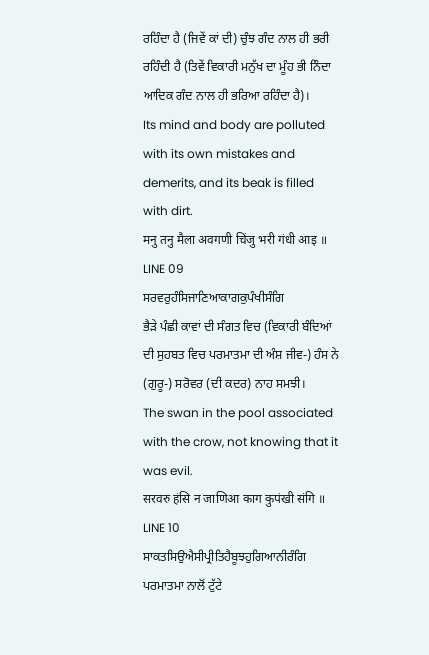ਰਹਿੰਦਾ ਹੈ (ਜਿਵੇਂ ਕਾਂ ਦੀ) ਚੁੰਝ ਗੰਦ ਨਾਲ ਹੀ ਭਰੀ ਰਹਿੰਦੀ ਹੈ (ਤਿਵੇਂ ਵਿਕਾਰੀ ਮਨੁੱਖ ਦਾ ਮੂੰਹ ਭੀ ਨਿੰਦਾ ਆਦਿਕ ਗੰਦ ਨਾਲ ਹੀ ਭਰਿਆ ਰਹਿੰਦਾ ਹੈ)।
Its mind and body are polluted with its own mistakes and demerits, and its beak is filled with dirt.
मनु तनु मैला अवगणी चिंजु भरी गंधी आइ ॥
LINE 09
ਸਰਵਰੁਹੰਸਿਜਾਣਿਆਕਾਗਕੁਪੰਖੀਸੰਗਿ
ਭੈੜੇ ਪੰਛੀ ਕਾਵਾਂ ਦੀ ਸੰਗਤ ਵਿਚ (ਵਿਕਾਰੀ ਬੰਦਿਆਂ ਦੀ ਸੁਹਬਤ ਵਿਚ ਪਰਮਾਤਮਾ ਦੀ ਅੰਸ਼ ਜੀਵ-) ਹੰਸ ਨੇ (ਗੁਰੂ-) ਸਰੋਵਰ (ਦੀ ਕਦਰ) ਨਾਹ ਸਮਝੀ।
The swan in the pool associated with the crow, not knowing that it was evil.
सरवरु हंसि न जाणिआ काग कुपंखी संगि ॥
LINE 10
ਸਾਕਤਸਿਉਐਸੀਪ੍ਰੀਤਿਹੈਬੂਝਹੁਗਿਆਨੀਰੰਗਿ
ਪਰਮਾਤਮਾ ਨਾਲੋਂ ਟੁੱਟੇ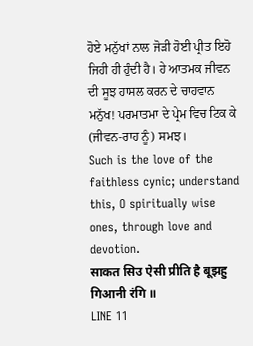ਹੋਏ ਮਨੁੱਖਾਂ ਨਾਲ ਜੋੜੀ ਹੋਈ ਪ੍ਰੀਤ ਇਹੋ ਜਿਹੀ ਹੀ ਹੁੰਦੀ ਹੈ। ਹੇ ਆਤਮਕ ਜੀਵਨ ਦੀ ਸੂਝ ਹਾਸਲ ਕਰਨ ਦੇ ਚਾਹਵਾਨ ਮਨੁੱਖ! ਪਰਮਾਤਮਾ ਦੇ ਪ੍ਰੇਮ ਵਿਚ ਟਿਕ ਕੇ (ਜੀਵਨ-ਰਾਹ ਨੂੰ) ਸਮਝ।
Such is the love of the faithless cynic; understand this, O spiritually wise ones, through love and devotion.
साकत सिउ ऐसी प्रीति है बूझहु गिआनी रंगि ॥
LINE 11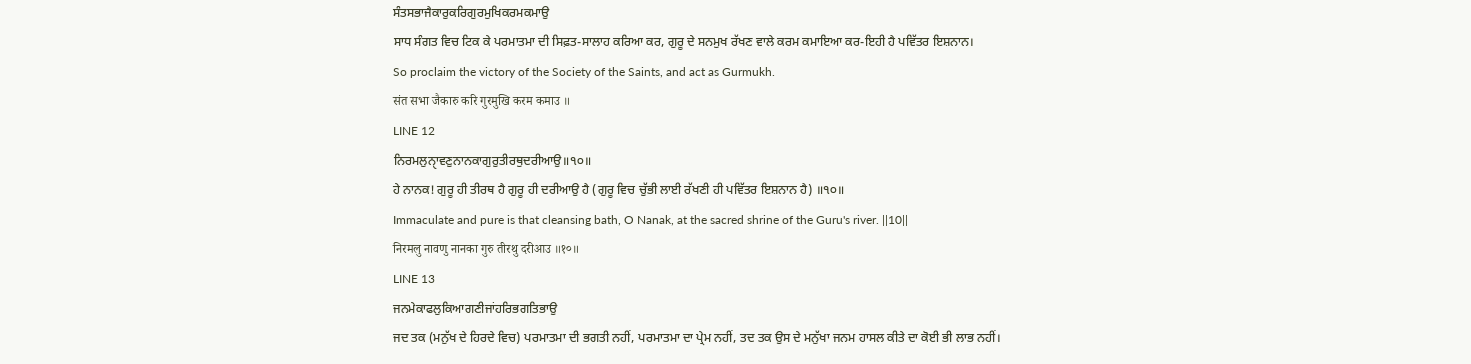ਸੰਤਸਭਾਜੈਕਾਰੁਕਰਿਗੁਰਮੁਖਿਕਰਮਕਮਾਉ
ਸਾਧ ਸੰਗਤ ਵਿਚ ਟਿਕ ਕੇ ਪਰਮਾਤਮਾ ਦੀ ਸਿਫ਼ਤ-ਸਾਲਾਹ ਕਰਿਆ ਕਰ, ਗੁਰੂ ਦੇ ਸਨਮੁਖ ਰੱਖਣ ਵਾਲੇ ਕਰਮ ਕਮਾਇਆ ਕਰ-ਇਹੀ ਹੈ ਪਵਿੱਤਰ ਇਸ਼ਨਾਨ।
So proclaim the victory of the Society of the Saints, and act as Gurmukh.
संत सभा जैकारु करि गुरमुखि करम कमाउ ॥
LINE 12
ਨਿਰਮਲੁਨੑਾਵਣੁਨਾਨਕਾਗੁਰੁਤੀਰਥੁਦਰੀਆਉ॥੧੦॥
ਹੇ ਨਾਨਕ! ਗੁਰੂ ਹੀ ਤੀਰਥ ਹੈ ਗੁਰੂ ਹੀ ਦਰੀਆਉ ਹੈ (ਗੁਰੂ ਵਿਚ ਚੁੱਭੀ ਲਾਈ ਰੱਖਣੀ ਹੀ ਪਵਿੱਤਰ ਇਸ਼ਨਾਨ ਹੈ) ॥੧੦॥
Immaculate and pure is that cleansing bath, O Nanak, at the sacred shrine of the Guru's river. ||10||
निरमलु नावणु नानका गुरु तीरथु दरीआउ ॥१०॥
LINE 13
ਜਨਮੇਕਾਫਲੁਕਿਆਗਣੀਜਾਂਹਰਿਭਗਤਿਭਾਉ
ਜਦ ਤਕ (ਮਨੁੱਖ ਦੇ ਹਿਰਦੇ ਵਿਚ) ਪਰਮਾਤਮਾ ਦੀ ਭਗਤੀ ਨਹੀਂ, ਪਰਮਾਤਮਾ ਦਾ ਪ੍ਰੇਮ ਨਹੀਂ, ਤਦ ਤਕ ਉਸ ਦੇ ਮਨੁੱਖਾ ਜਨਮ ਹਾਸਲ ਕੀਤੇ ਦਾ ਕੋਈ ਭੀ ਲਾਭ ਨਹੀਂ।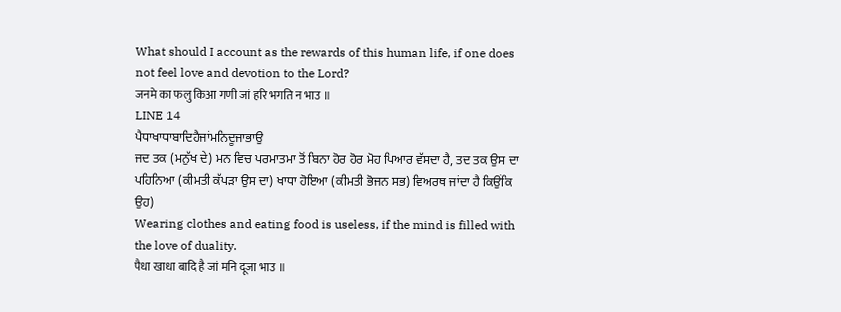What should I account as the rewards of this human life, if one does not feel love and devotion to the Lord?
जनमे का फलु किआ गणी जां हरि भगति न भाउ ॥
LINE 14
ਪੈਧਾਖਾਧਾਬਾਦਿਹੈਜਾਂਮਨਿਦੂਜਾਭਾਉ
ਜਦ ਤਕ (ਮਨੁੱਖ ਦੇ) ਮਨ ਵਿਚ ਪਰਮਾਤਮਾ ਤੋਂ ਬਿਨਾ ਹੋਰ ਹੋਰ ਮੋਹ ਪਿਆਰ ਵੱਸਦਾ ਹੈ, ਤਦ ਤਕ ਉਸ ਦਾ ਪਹਿਨਿਆ (ਕੀਮਤੀ ਕੱਪੜਾ ਉਸ ਦਾ) ਖਾਧਾ ਹੋਇਆ (ਕੀਮਤੀ ਭੋਜਨ ਸਭ) ਵਿਅਰਥ ਜਾਂਦਾ ਹੈ ਕਿਉਂਕਿ ਉਹ)
Wearing clothes and eating food is useless, if the mind is filled with the love of duality.
पैधा खाधा बादि है जां मनि दूजा भाउ ॥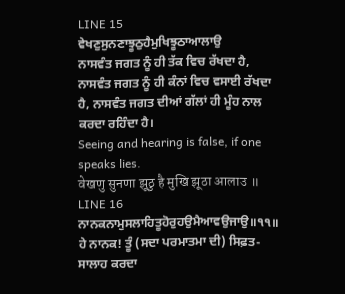LINE 15
ਵੇਖਣੁਸੁਨਣਾਝੂਠੁਹੈਮੁਖਿਝੂਠਾਆਲਾਉ
ਨਾਸਵੰਤ ਜਗਤ ਨੂੰ ਹੀ ਤੱਕ ਵਿਚ ਰੱਖਦਾ ਹੈ, ਨਾਸਵੰਤ ਜਗਤ ਨੂੰ ਹੀ ਕੰਨਾਂ ਵਿਚ ਵਸਾਈ ਰੱਖਦਾ ਹੈ, ਨਾਸਵੰਤ ਜਗਤ ਦੀਆਂ ਗੱਲਾਂ ਹੀ ਮੂੰਹ ਨਾਲ ਕਰਦਾ ਰਹਿੰਦਾ ਹੈ।
Seeing and hearing is false, if one speaks lies.
वेखणु सुनणा झूठु है मुखि झूठा आलाउ ॥
LINE 16
ਨਾਨਕਨਾਮੁਸਲਾਹਿਤੂਹੋਰੁਹਉਮੈਆਵਉਜਾਉ॥੧੧॥
ਹੇ ਨਾਨਕ! ਤੂੰ (ਸਦਾ ਪਰਮਾਤਮਾ ਦੀ) ਸਿਫ਼ਤ-ਸਾਲਾਹ ਕਰਦਾ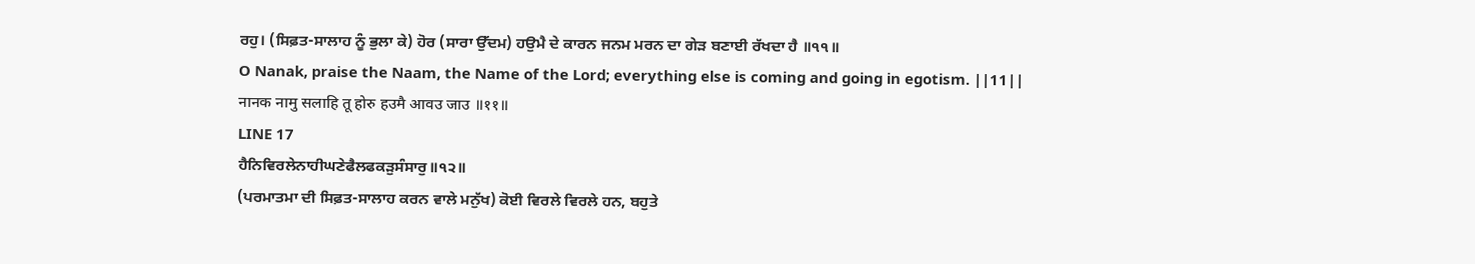ਰਹੁ। (ਸਿਫ਼ਤ-ਸਾਲਾਹ ਨੂੰ ਭੁਲਾ ਕੇ) ਹੋਰ (ਸਾਰਾ ਉੱਦਮ) ਹਉਮੈ ਦੇ ਕਾਰਨ ਜਨਮ ਮਰਨ ਦਾ ਗੇੜ ਬਣਾਈ ਰੱਖਦਾ ਹੈ ॥੧੧॥
O Nanak, praise the Naam, the Name of the Lord; everything else is coming and going in egotism. ||11||
नानक नामु सलाहि तू होरु हउमै आवउ जाउ ॥११॥
LINE 17
ਹੈਨਿਵਿਰਲੇਨਾਹੀਘਣੇਫੈਲਫਕੜੁਸੰਸਾਰੁ॥੧੨॥
(ਪਰਮਾਤਮਾ ਦੀ ਸਿਫ਼ਤ-ਸਾਲਾਹ ਕਰਨ ਵਾਲੇ ਮਨੁੱਖ) ਕੋਈ ਵਿਰਲੇ ਵਿਰਲੇ ਹਨ, ਬਹੁਤੇ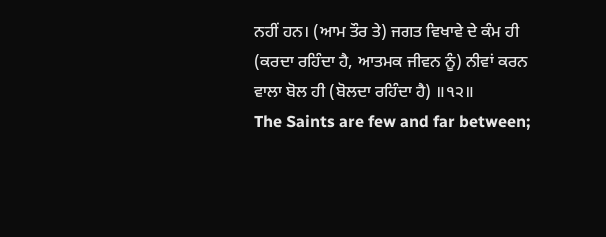ਨਹੀਂ ਹਨ। (ਆਮ ਤੌਰ ਤੇ) ਜਗਤ ਵਿਖਾਵੇ ਦੇ ਕੰਮ ਹੀ (ਕਰਦਾ ਰਹਿੰਦਾ ਹੈ, ਆਤਮਕ ਜੀਵਨ ਨੂੰ) ਨੀਵਾਂ ਕਰਨ ਵਾਲਾ ਬੋਲ ਹੀ (ਬੋਲਦਾ ਰਹਿੰਦਾ ਹੈ) ॥੧੨॥
The Saints are few and far between;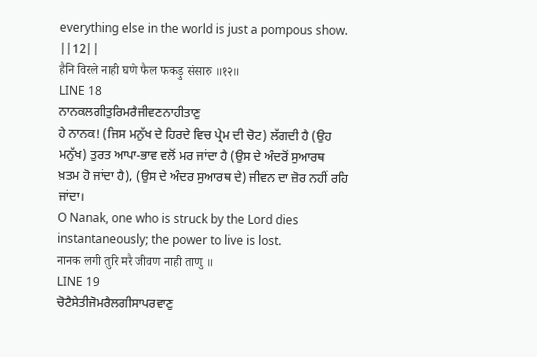everything else in the world is just a pompous show. ||12||
हैनि विरले नाही घणे फैल फकड़ु संसारु ॥१२॥
LINE 18
ਨਾਨਕਲਗੀਤੁਰਿਮਰੈਜੀਵਣਨਾਹੀਤਾਣੁ
ਹੇ ਨਾਨਕ! (ਜਿਸ ਮਨੁੱਖ ਦੇ ਹਿਰਦੇ ਵਿਚ ਪ੍ਰੇਮ ਦੀ ਚੋਟ) ਲੱਗਦੀ ਹੈ (ਉਹ ਮਨੁੱਖ) ਤੁਰਤ ਆਪਾ-ਭਾਵ ਵਲੋਂ ਮਰ ਜਾਂਦਾ ਹੈ (ਉਸ ਦੇ ਅੰਦਰੋਂ ਸੁਆਰਥ ਖ਼ਤਮ ਹੋ ਜਾਂਦਾ ਹੈ), (ਉਸ ਦੇ ਅੰਦਰ ਸੁਆਰਥ ਦੇ) ਜੀਵਨ ਦਾ ਜ਼ੋਰ ਨਹੀਂ ਰਹਿ ਜਾਂਦਾ।
O Nanak, one who is struck by the Lord dies instantaneously; the power to live is lost.
नानक लगी तुरि मरै जीवण नाही ताणु ॥
LINE 19
ਚੋਟੈਸੇਤੀਜੋਮਰੈਲਗੀਸਾਪਰਵਾਣੁ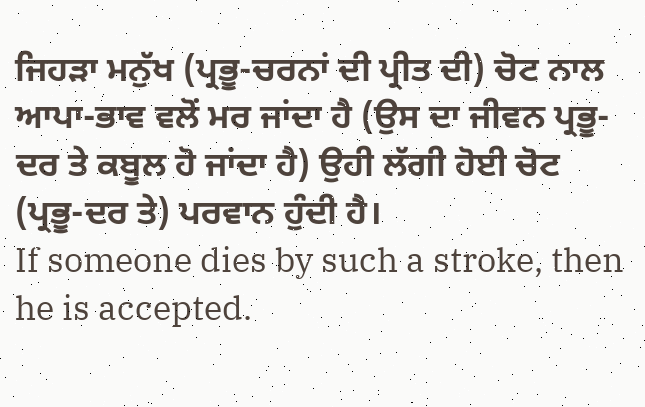ਜਿਹੜਾ ਮਨੁੱਖ (ਪ੍ਰਭੂ-ਚਰਨਾਂ ਦੀ ਪ੍ਰੀਤ ਦੀ) ਚੋਟ ਨਾਲ ਆਪਾ-ਭਾਵ ਵਲੋਂ ਮਰ ਜਾਂਦਾ ਹੈ (ਉਸ ਦਾ ਜੀਵਨ ਪ੍ਰਭੂ-ਦਰ ਤੇ ਕਬੂਲ ਹੋ ਜਾਂਦਾ ਹੈ) ਉਹੀ ਲੱਗੀ ਹੋਈ ਚੋਟ (ਪ੍ਰਭੂ-ਦਰ ਤੇ) ਪਰਵਾਨ ਹੁੰਦੀ ਹੈ।
If someone dies by such a stroke, then he is accepted.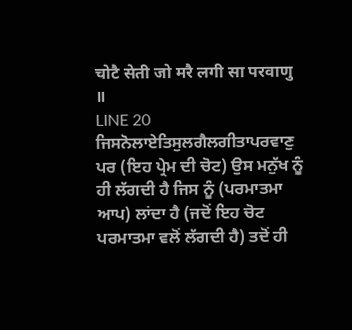चोटै सेती जो मरै लगी सा परवाणु ॥
LINE 20
ਜਿਸਨੋਲਾਏਤਿਸੁਲਗੈਲਗੀਤਾਪਰਵਾਣੁ
ਪਰ (ਇਹ ਪ੍ਰੇਮ ਦੀ ਚੋਟ) ਉਸ ਮਨੁੱਖ ਨੂੰ ਹੀ ਲੱਗਦੀ ਹੈ ਜਿਸ ਨੂੰ (ਪਰਮਾਤਮਾ ਆਪ) ਲਾਂਦਾ ਹੈ (ਜਦੋਂ ਇਹ ਚੋਟ ਪਰਮਾਤਮਾ ਵਲੋਂ ਲੱਗਦੀ ਹੈ) ਤਦੋਂ ਹੀ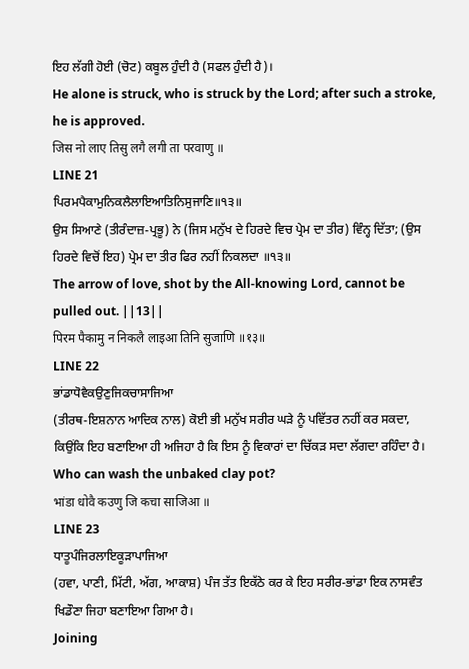ਇਹ ਲੱਗੀ ਹੋਈ (ਚੋਟ) ਕਬੂਲ ਹੁੰਦੀ ਹੈ (ਸਫਲ ਹੁੰਦੀ ਹੈ)।
He alone is struck, who is struck by the Lord; after such a stroke, he is approved.
जिस नो लाए तिसु लगै लगी ता परवाणु ॥
LINE 21
ਪਿਰਮਪੈਕਾਮੁਨਿਕਲੈਲਾਇਆਤਿਨਿਸੁਜਾਣਿ॥੧੩॥
ਉਸ ਸਿਆਣੇ (ਤੀਰੰਦਾਜ਼-ਪ੍ਰਭੂ) ਨੇ (ਜਿਸ ਮਨੁੱਖ ਦੇ ਹਿਰਦੇ ਵਿਚ ਪ੍ਰੇਮ ਦਾ ਤੀਰ) ਵਿੰਨ੍ਹ ਦਿੱਤਾ; (ਉਸ ਹਿਰਦੇ ਵਿਚੋਂ ਇਹ) ਪ੍ਰੇਮ ਦਾ ਤੀਰ ਫਿਰ ਨਹੀਂ ਨਿਕਲਦਾ ॥੧੩॥
The arrow of love, shot by the All-knowing Lord, cannot be pulled out. ||13||
पिरम पैकामु न निकलै लाइआ तिनि सुजाणि ॥१३॥
LINE 22
ਭਾਂਡਾਧੋਵੈਕਉਣੁਜਿਕਚਾਸਾਜਿਆ
(ਤੀਰਥ-ਇਸ਼ਨਾਨ ਆਦਿਕ ਨਾਲ) ਕੋਈ ਭੀ ਮਨੁੱਖ ਸਰੀਰ ਘੜੇ ਨੂੰ ਪਵਿੱਤਰ ਨਹੀਂ ਕਰ ਸਕਦਾ, ਕਿਉਂਕਿ ਇਹ ਬਣਾਇਆ ਹੀ ਅਜਿਹਾ ਹੈ ਕਿ ਇਸ ਨੂੰ ਵਿਕਾਰਾਂ ਦਾ ਚਿੱਕੜ ਸਦਾ ਲੱਗਦਾ ਰਹਿੰਦਾ ਹੈ।
Who can wash the unbaked clay pot?
भांडा धोवै कउणु जि कचा साजिआ ॥
LINE 23
ਧਾਤੂਪੰਜਿਰਲਾਇਕੂੜਾਪਾਜਿਆ
(ਹਵਾ, ਪਾਣੀ, ਮਿੱਟੀ, ਅੱਗ, ਆਕਾਸ਼) ਪੰਜ ਤੱਤ ਇਕੱਠੇ ਕਰ ਕੇ ਇਹ ਸਰੀਰ-ਭਾਂਡਾ ਇਕ ਨਾਸਵੰਤ ਖਿਡੌਣਾ ਜਿਹਾ ਬਣਾਇਆ ਗਿਆ ਹੈ।
Joining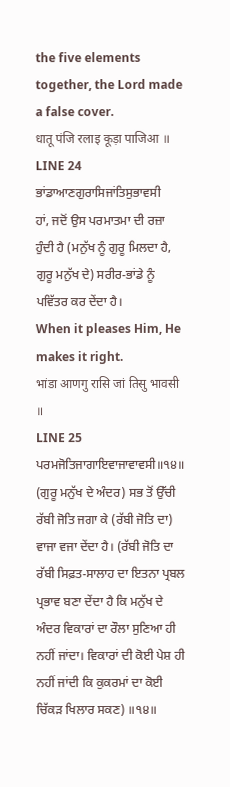the five elements together, the Lord made a false cover.
धातू पंजि रलाइ कूड़ा पाजिआ ॥
LINE 24
ਭਾਂਡਾਆਣਗੁਰਾਸਿਜਾਂਤਿਸੁਭਾਵਸੀ
ਹਾਂ, ਜਦੋਂ ਉਸ ਪਰਮਾਤਮਾ ਦੀ ਰਜ਼ਾ ਹੁੰਦੀ ਹੈ (ਮਨੁੱਖ ਨੂੰ ਗੁਰੂ ਮਿਲਦਾ ਹੈ, ਗੁਰੂ ਮਨੁੱਖ ਦੇ) ਸਰੀਰ-ਭਾਂਡੇ ਨੂੰ ਪਵਿੱਤਰ ਕਰ ਦੇਂਦਾ ਹੈ।
When it pleases Him, He makes it right.
भांडा आणगु रासि जां तिसु भावसी ॥
LINE 25
ਪਰਮਜੋਤਿਜਾਗਾਇਵਾਜਾਵਾਵਸੀ॥੧੪॥
(ਗੁਰੂ ਮਨੁੱਖ ਦੇ ਅੰਦਰ) ਸਭ ਤੋਂ ਉੱਚੀ ਰੱਬੀ ਜੋਤਿ ਜਗਾ ਕੇ (ਰੱਬੀ ਜੋਤਿ ਦਾ) ਵਾਜਾ ਵਜਾ ਦੇਂਦਾ ਹੈ। (ਰੱਬੀ ਜੋਤਿ ਦਾ ਰੱਬੀ ਸਿਫ਼ਤ-ਸਾਲਾਹ ਦਾ ਇਤਨਾ ਪ੍ਰਬਲ ਪ੍ਰਭਾਵ ਬਣਾ ਦੇਂਦਾ ਹੈ ਕਿ ਮਨੁੱਖ ਦੇ ਅੰਦਰ ਵਿਕਾਰਾਂ ਦਾ ਰੌਲਾ ਸੁਣਿਆ ਹੀ ਨਹੀਂ ਜਾਂਦਾ। ਵਿਕਾਰਾਂ ਦੀ ਕੋਈ ਪੇਸ਼ ਹੀ ਨਹੀਂ ਜਾਂਦੀ ਕਿ ਕੁਕਰਮਾਂ ਦਾ ਕੋਈ ਚਿੱਕੜ ਖਿਲਾਰ ਸਕਣ) ॥੧੪॥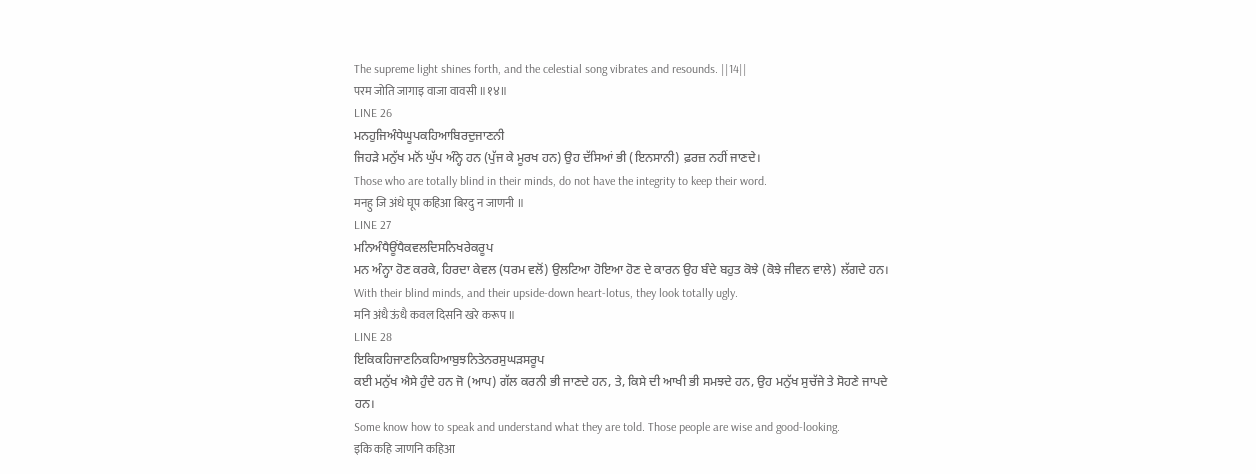The supreme light shines forth, and the celestial song vibrates and resounds. ||14||
परम जोति जागाइ वाजा वावसी ॥१४॥
LINE 26
ਮਨਹੁਜਿਅੰਧੇਘੂਪਕਹਿਆਬਿਰਦੁਜਾਣਨੀ
ਜਿਹੜੇ ਮਨੁੱਖ ਮਨੋਂ ਘੁੱਪ ਅੰਨ੍ਹੇ ਹਨ (ਪੁੱਜ ਕੇ ਮੂਰਖ ਹਨ) ਉਹ ਦੱਸਿਆਂ ਭੀ (ਇਨਸਾਨੀ) ਫ਼ਰਜ਼ ਨਹੀਂ ਜਾਣਦੇ।
Those who are totally blind in their minds, do not have the integrity to keep their word.
मनहु जि अंधे घूप कहिआ बिरदु न जाणनी ॥
LINE 27
ਮਨਿਅੰਧੈਊਂਧੈਕਵਲਦਿਸਨਿਖਰੇਕਰੂਪ
ਮਨ ਅੰਨ੍ਹਾ ਹੋਣ ਕਰਕੇ, ਹਿਰਦਾ ਕੇਵਲ (ਧਰਮ ਵਲੋਂ) ਉਲਟਿਆ ਹੋਇਆ ਹੋਣ ਦੇ ਕਾਰਨ ਉਹ ਬੰਦੇ ਬਹੁਤ ਕੋਝੇ (ਕੋਝੇ ਜੀਵਨ ਵਾਲੇ) ਲੱਗਦੇ ਹਨ।
With their blind minds, and their upside-down heart-lotus, they look totally ugly.
मनि अंधै ऊंधै कवल दिसनि खरे करूप ॥
LINE 28
ਇਕਿਕਹਿਜਾਣਨਿਕਹਿਆਬੁਝਨਿਤੇਨਰਸੁਘੜਸਰੂਪ
ਕਈ ਮਨੁੱਖ ਐਸੇ ਹੁੰਦੇ ਹਨ ਜੋ (ਆਪ) ਗੱਲ ਕਰਨੀ ਭੀ ਜਾਣਦੇ ਹਨ, ਤੇ, ਕਿਸੇ ਦੀ ਆਖੀ ਭੀ ਸਮਝਦੇ ਹਨ, ਉਹ ਮਨੁੱਖ ਸੁਚੱਜੇ ਤੇ ਸੋਹਣੇ ਜਾਪਦੇ ਹਨ।
Some know how to speak and understand what they are told. Those people are wise and good-looking.
इकि कहि जाणनि कहिआ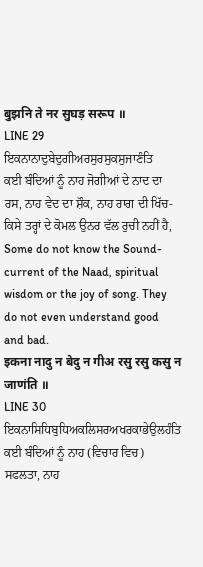बुझनि ते नर सुघड़ सरूप ॥
LINE 29
ਇਕਨਾਨਾਦੁਬੇਦੁਗੀਅਰਸੁਰਸੁਕਸੁਜਾਣੰਤਿ
ਕਈ ਬੰਦਿਆਂ ਨੂੰ ਨਾਹ ਜੋਗੀਆਂ ਦੇ ਨਾਦ ਦਾ ਰਸ, ਨਾਹ ਵੇਦ ਦਾ ਸ਼ੌਕ, ਨਾਹ ਰਾਗ ਦੀ ਖਿੱਚ-ਕਿਸੇ ਤਰ੍ਹਾਂ ਦੇ ਕੋਮਲ ਉਨਰ ਵੱਲ ਰੁਚੀ ਨਹੀਂ ਹੈ,
Some do not know the Sound-current of the Naad, spiritual wisdom or the joy of song. They do not even understand good and bad.
इकना नादु न बेदु न गीअ रसु रसु कसु न जाणंति ॥
LINE 30
ਇਕਨਾਸਿਧਿਬੁਧਿਅਕਲਿਸਰਅਖਰਕਾਭੇਉਲਹੰਤਿ
ਕਈ ਬੰਦਿਆਂ ਨੂੰ ਨਾਹ (ਵਿਚਾਰ ਵਿਚ) ਸਫਲਤਾ, ਨਾਹ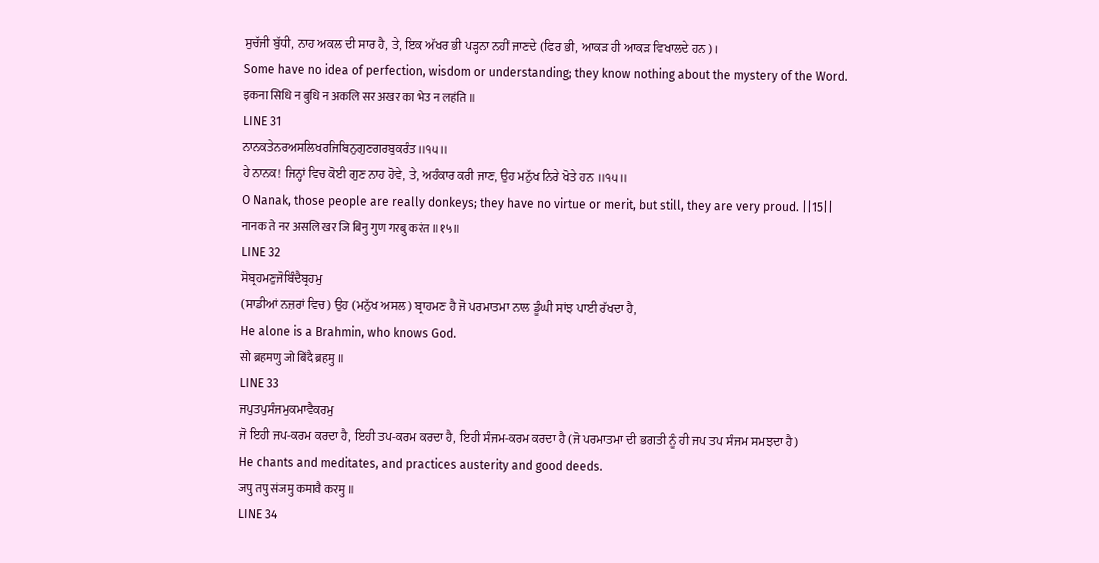ਸੁਚੱਜੀ ਬੁੱਧੀ, ਨਾਹ ਅਕਲ ਦੀ ਸਾਰ ਹੈ, ਤੇ, ਇਕ ਅੱਖਰ ਭੀ ਪੜ੍ਹਨਾ ਨਹੀਂ ਜਾਣਦੇ (ਫਿਰ ਭੀ, ਆਕੜ ਹੀ ਆਕੜ ਵਿਖਾਲਦੇ ਹਨ)।
Some have no idea of perfection, wisdom or understanding; they know nothing about the mystery of the Word.
इकना सिधि न बुधि न अकलि सर अखर का भेउ न लहंति ॥
LINE 31
ਨਾਨਕਤੇਨਰਅਸਲਿਖਰਜਿਬਿਨੁਗੁਣਗਰਬੁਕਰੰਤ॥੧੫॥
ਹੇ ਨਾਨਕ! ਜਿਨ੍ਹਾਂ ਵਿਚ ਕੋਈ ਗੁਣ ਨਾਹ ਹੋਵੇ, ਤੇ, ਅਹੰਕਾਰ ਕਰੀ ਜਾਣ, ਉਹ ਮਨੁੱਖ ਨਿਰੇ ਖੋਤੇ ਹਨ ॥੧੫॥
O Nanak, those people are really donkeys; they have no virtue or merit, but still, they are very proud. ||15||
नानक ते नर असलि खर जि बिनु गुण गरबु करंत ॥१५॥
LINE 32
ਸੋਬ੍ਰਹਮਣੁਜੋਬਿੰਦੈਬ੍ਰਹਮੁ
(ਸਾਡੀਆਂ ਨਜ਼ਰਾਂ ਵਿਚ) ਉਹ (ਮਨੁੱਖ ਅਸਲ) ਬ੍ਰਾਹਮਣ ਹੈ ਜੋ ਪਰਮਾਤਮਾ ਨਾਲ ਡੂੰਘੀ ਸਾਂਝ ਪਾਈ ਰੱਖਦਾ ਹੈ,
He alone is a Brahmin, who knows God.
सो ब्रहमणु जो बिंदै ब्रहमु ॥
LINE 33
ਜਪੁਤਪੁਸੰਜਮੁਕਮਾਵੈਕਰਮੁ
ਜੋ ਇਹੀ ਜਪ-ਕਰਮ ਕਰਦਾ ਹੈ, ਇਹੀ ਤਪ-ਕਰਮ ਕਰਦਾ ਹੈ, ਇਹੀ ਸੰਜਮ-ਕਰਮ ਕਰਦਾ ਹੈ (ਜੋ ਪਰਮਾਤਮਾ ਦੀ ਭਗਤੀ ਨੂੰ ਹੀ ਜਪ ਤਪ ਸੰਜਮ ਸਮਝਦਾ ਹੈ)
He chants and meditates, and practices austerity and good deeds.
जपु तपु संजमु कमावै करमु ॥
LINE 34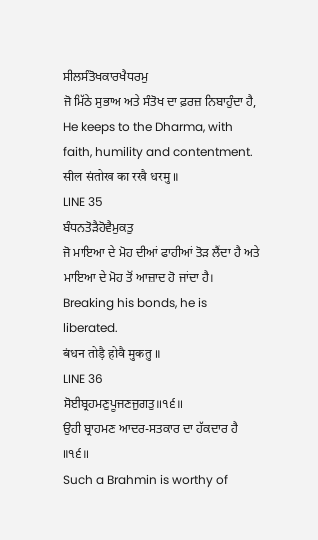ਸੀਲਸੰਤੋਖਕਾਰਖੈਧਰਮੁ
ਜੋ ਮਿੱਠੇ ਸੁਭਾਅ ਅਤੇ ਸੰਤੋਖ ਦਾ ਫ਼ਰਜ਼ ਨਿਬਾਹੁੰਦਾ ਹੈ,
He keeps to the Dharma, with faith, humility and contentment.
सील संतोख का रखै धरमु ॥
LINE 35
ਬੰਧਨਤੋੜੈਹੋਵੈਮੁਕਤੁ
ਜੋ ਮਾਇਆ ਦੇ ਮੋਹ ਦੀਆਂ ਫਾਹੀਆਂ ਤੋੜ ਲੈਂਦਾ ਹੈ ਅਤੇ ਮਾਇਆ ਦੇ ਮੋਹ ਤੋਂ ਆਜ਼ਾਦ ਹੋ ਜਾਂਦਾ ਹੈ।
Breaking his bonds, he is liberated.
बंधन तोड़ै होवै मुकतु ॥
LINE 36
ਸੋਈਬ੍ਰਹਮਣੁਪੂਜਣਜੁਗਤੁ॥੧੬॥
ਉਹੀ ਬ੍ਰਾਹਮਣ ਆਦਰ-ਸਤਕਾਰ ਦਾ ਹੱਕਦਾਰ ਹੈ ॥੧੬॥
Such a Brahmin is worthy of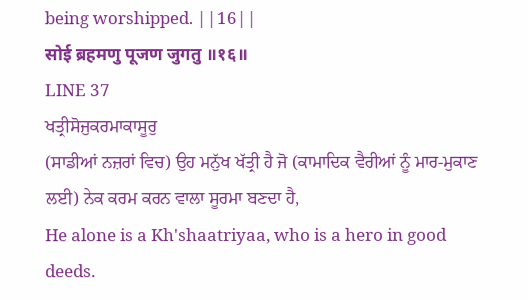being worshipped. ||16||
सोई ब्रहमणु पूजण जुगतु ॥१६॥
LINE 37
ਖਤ੍ਰੀਸੋਜੁਕਰਮਾਕਾਸੂਰੁ
(ਸਾਡੀਆਂ ਨਜ਼ਰਾਂ ਵਿਚ) ਉਹ ਮਨੁੱਖ ਖੱਤ੍ਰੀ ਹੈ ਜੋ (ਕਾਮਾਦਿਕ ਵੈਰੀਆਂ ਨੂੰ ਮਾਰ-ਮੁਕਾਣ ਲਈ) ਨੇਕ ਕਰਮ ਕਰਨ ਵਾਲਾ ਸੂਰਮਾ ਬਣਦਾ ਹੈ,
He alone is a Kh'shaatriyaa, who is a hero in good deeds.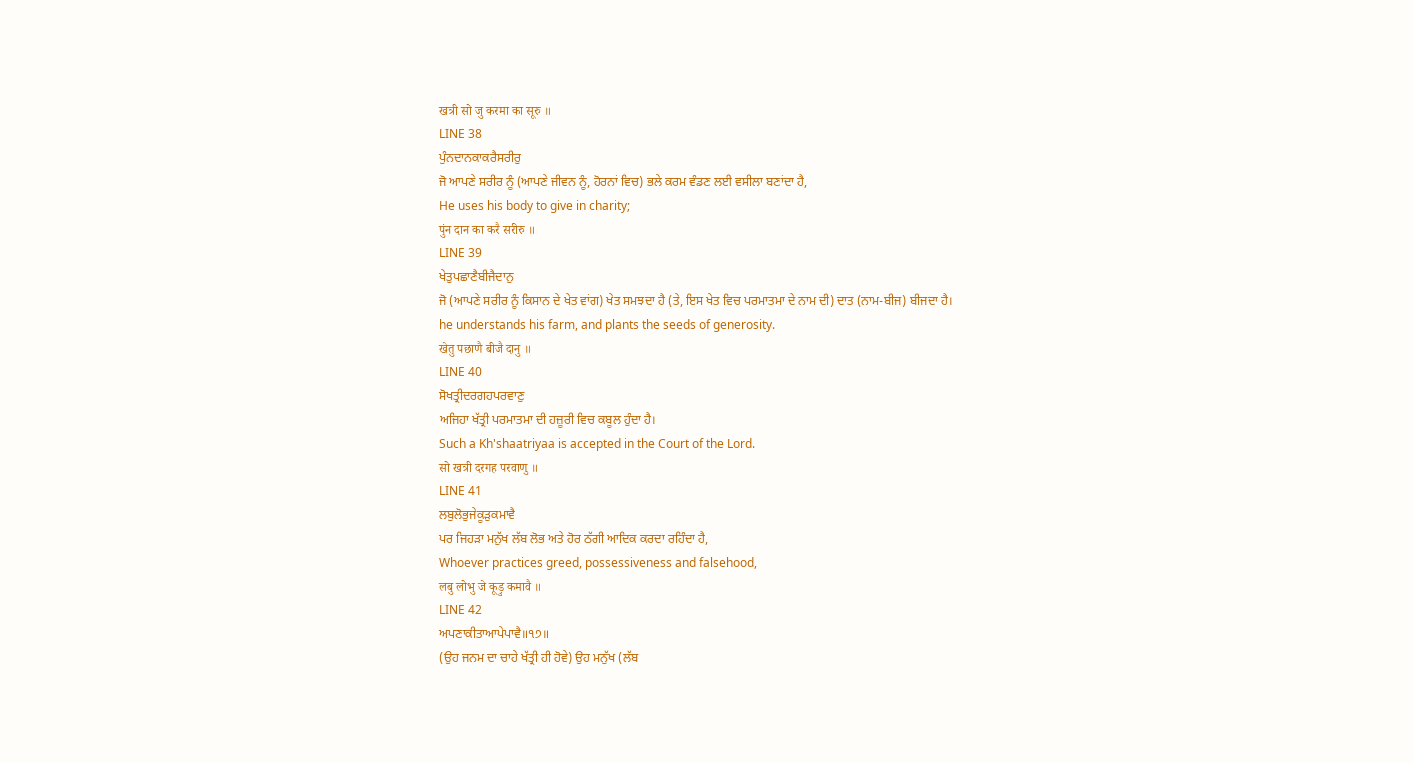खत्री सो जु करमा का सूरु ॥
LINE 38
ਪੁੰਨਦਾਨਕਾਕਰੈਸਰੀਰੁ
ਜੋ ਆਪਣੇ ਸਰੀਰ ਨੂੰ (ਆਪਣੇ ਜੀਵਨ ਨੂੰ, ਹੋਰਨਾਂ ਵਿਚ) ਭਲੇ ਕਰਮ ਵੰਡਣ ਲਈ ਵਸੀਲਾ ਬਣਾਂਦਾ ਹੈ,
He uses his body to give in charity;
पुंन दान का करै सरीरु ॥
LINE 39
ਖੇਤੁਪਛਾਣੈਬੀਜੈਦਾਨੁ
ਜੋ (ਆਪਣੇ ਸਰੀਰ ਨੂੰ ਕਿਸਾਨ ਦੇ ਖੇਤ ਵਾਂਗ) ਖੇਤ ਸਮਝਦਾ ਹੈ (ਤੇ, ਇਸ ਖੇਤ ਵਿਚ ਪਰਮਾਤਮਾ ਦੇ ਨਾਮ ਦੀ) ਦਾਤ (ਨਾਮ-ਬੀਜ) ਬੀਜਦਾ ਹੈ।
he understands his farm, and plants the seeds of generosity.
खेतु पछाणै बीजै दानु ॥
LINE 40
ਸੋਖਤ੍ਰੀਦਰਗਹਪਰਵਾਣੁ
ਅਜਿਹਾ ਖੱਤ੍ਰੀ ਪਰਮਾਤਮਾ ਦੀ ਹਜ਼ੂਰੀ ਵਿਚ ਕਬੂਲ ਹੁੰਦਾ ਹੈ।
Such a Kh'shaatriyaa is accepted in the Court of the Lord.
सो खत्री दरगह परवाणु ॥
LINE 41
ਲਬੁਲੋਭੁਜੇਕੂੜੁਕਮਾਵੈ
ਪਰ ਜਿਹੜਾ ਮਨੁੱਖ ਲੱਬ ਲੋਭ ਅਤੇ ਹੋਰ ਠੱਗੀ ਆਦਿਕ ਕਰਦਾ ਰਹਿੰਦਾ ਹੈ,
Whoever practices greed, possessiveness and falsehood,
लबु लोभु जे कूड़ु कमावै ॥
LINE 42
ਅਪਣਾਕੀਤਾਆਪੇਪਾਵੈ॥੧੭॥
(ਉਹ ਜਨਮ ਦਾ ਚਾਹੇ ਖੱਤ੍ਰੀ ਹੀ ਹੋਵੇ) ਉਹ ਮਨੁੱਖ (ਲੱਬ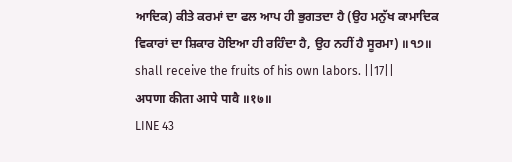ਆਦਿਕ) ਕੀਤੇ ਕਰਮਾਂ ਦਾ ਫਲ ਆਪ ਹੀ ਭੁਗਤਦਾ ਹੈ (ਉਹ ਮਨੁੱਖ ਕਾਮਾਦਿਕ ਵਿਕਾਰਾਂ ਦਾ ਸ਼ਿਕਾਰ ਹੋਇਆ ਹੀ ਰਹਿੰਦਾ ਹੈ, ਉਹ ਨਹੀਂ ਹੈ ਸੂਰਮਾ) ॥੧੭॥
shall receive the fruits of his own labors. ||17||
अपणा कीता आपे पावै ॥१७॥
LINE 43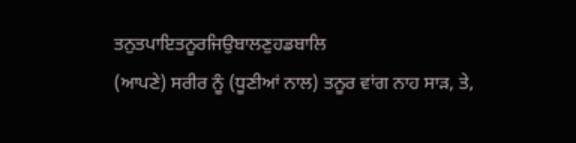ਤਨੁਤਪਾਇਤਨੂਰਜਿਉਬਾਲਣੁਹਡਬਾਲਿ
(ਆਪਣੇ) ਸਰੀਰ ਨੂੰ (ਧੂਣੀਆਂ ਨਾਲ) ਤਨੂਰ ਵਾਂਗ ਨਾਹ ਸਾੜ, ਤੇ,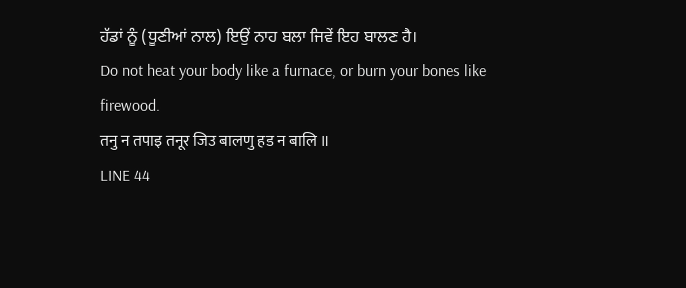ਹੱਡਾਂ ਨੂੰ (ਧੂਣੀਆਂ ਨਾਲ) ਇਉਂ ਨਾਹ ਬਲਾ ਜਿਵੇਂ ਇਹ ਬਾਲਣ ਹੈ।
Do not heat your body like a furnace, or burn your bones like firewood.
तनु न तपाइ तनूर जिउ बालणु हड न बालि ॥
LINE 44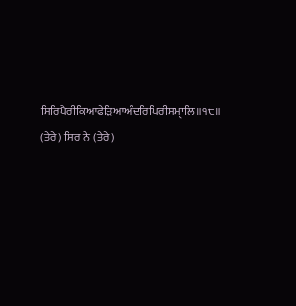ਸਿਰਿਪੈਰੀਕਿਆਫੇੜਿਆਅੰਦਰਿਪਿਰੀਸਮੑਾਲਿ॥੧੮॥
(ਤੇਰੇ) ਸਿਰ ਨੇ (ਤੇਰੇ)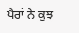ਪੈਰਾਂ ਨੇ ਕੁਝ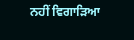ਨਹੀਂ ਵਿਗਾੜਿਆ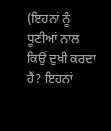(ਇਹਨਾਂ ਨੂੰ ਧੂਣੀਆਂ ਨਾਲ ਕਿਉਂ ਦੁਖੀ ਕਰਦਾ ਹੈਂ? ਇਹਨਾਂ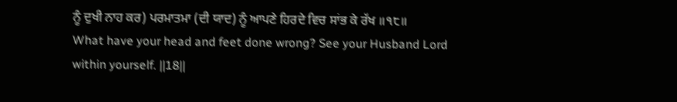ਨੂੰ ਦੁਖੀ ਨਾਹ ਕਰ) ਪਰਮਾਤਮਾ (ਦੀ ਯਾਦ) ਨੂੰ ਆਪਣੇ ਹਿਰਦੇ ਵਿਚ ਸਾਂਭ ਕੇ ਰੱਖ ॥੧੮॥
What have your head and feet done wrong? See your Husband Lord within yourself. ||18||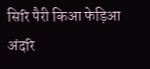सिरि पैरी किआ फेड़िआ अंदरि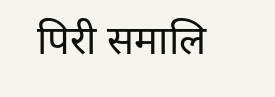पिरी समालि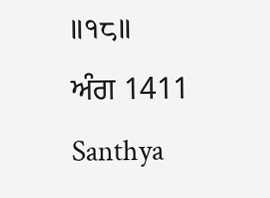॥१८॥
ਅੰਗ 1411 Santhya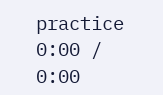practice
0:00 / 0:00